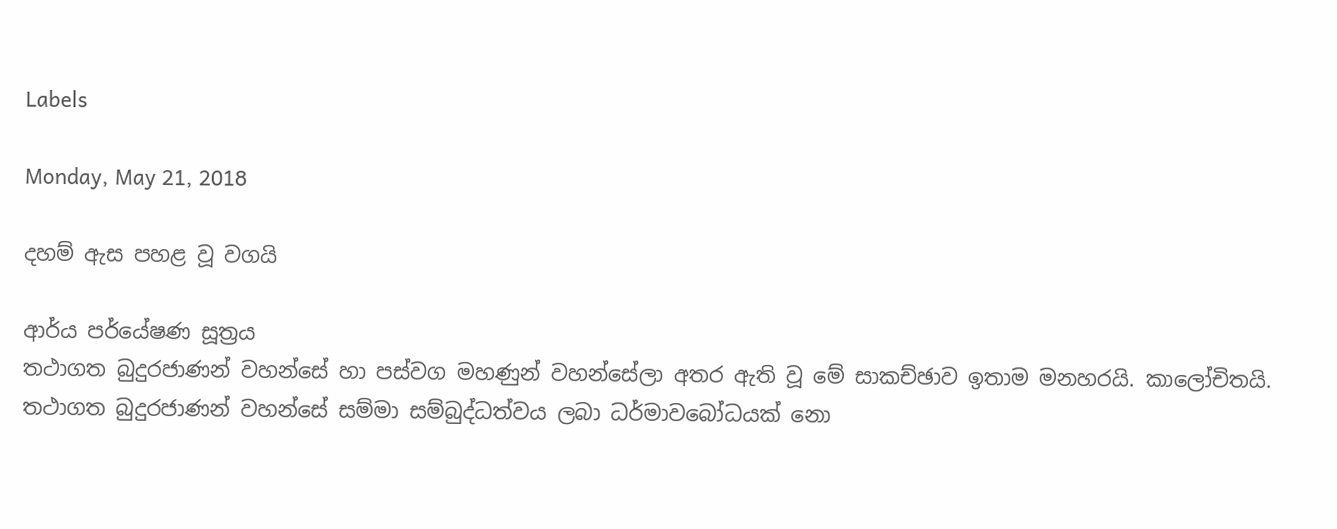Labels

Monday, May 21, 2018

දහම් ඇස පහළ වූ වගයි

ආර්ය පර්යේෂණ සූත්‍රය
තථාගත බුදුරජාණන් වහන්සේ හා පස්වග මහණුන් වහන්සේලා අතර ඇති වූ මේ සාකච්ඡාව ඉතාම මනහරයි. කාලෝචිතයි. තථාගත බුදුරජාණන් වහන්සේ සම්මා සම්බුද්ධත්වය ලබා ධර්මාවබෝධයක් නො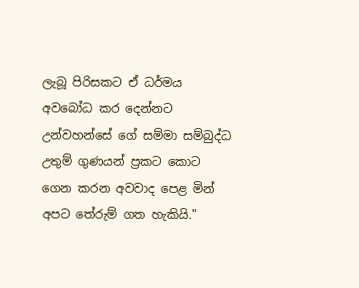ලැබූ පිරිසකට ඒ ධර්මය අවබෝධ කර දෙන්නට උන්වහන්සේ ගේ සම්මා සම්බුද්ධ උතුම් ගුණයන් ප්‍රකට කොට ගෙන කරන අවවාද පෙළ මින් අපට තේරුම් ගත හැකියි."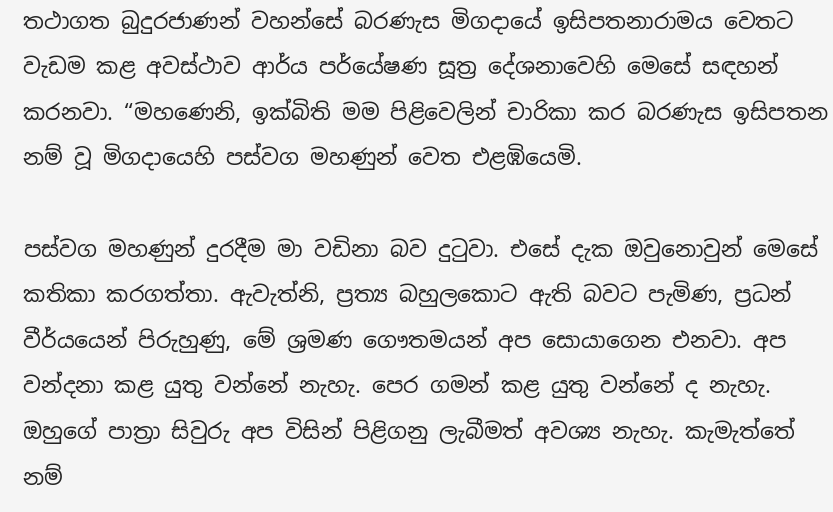තථාගත බුදුරජාණන් වහන්සේ බරණැස මිගදායේ ඉසිපතනාරාමය වෙතට වැඩම කළ අවස්ථාව ආර්ය පර්යේෂණ සූත්‍ර දේශනාවෙහි මෙසේ සඳහන් කරනවා. “මහණෙනි, ඉක්බිති මම පිළිවෙලින් චාරිකා කර බරණැස ඉසිපතන නම් වූ මිගදායෙහි පස්වග මහණුන් වෙත එළඹියෙමි.

පස්වග මහණුන් දුරදීම මා වඩිනා බව දුටුවා. එසේ දැක ඔවුනොවුන් මෙසේ කතිකා කරගත්තා. ඇවැත්නි, ප්‍රත්‍ය බහුලකොට ඇති බවට පැමිණ, ප්‍රධන් වීර්යයෙන් පිරුහුණු, මේ ශ්‍රමණ ගෞතමයන් අප සොයාගෙන එනවා. අප වන්දනා කළ යුතු වන්නේ නැහැ. පෙර ගමන් කළ යුතු වන්නේ ද නැහැ. ඔහුගේ පාත්‍රා සිවුරු අප විසින් පිළිගනු ලැබීමත් අවශ්‍ය නැහැ. කැමැත්තේ නම්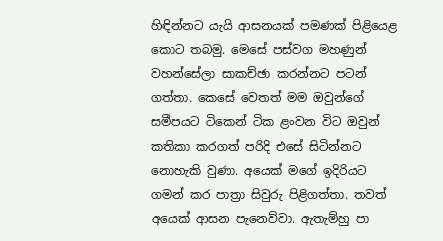හිඳින්නට යැයි ආසනයක් පමණක් පිළියෙළ කොට තබමු. මෙසේ පස්වග මහණුන් වහන්සේලා සාකච්ඡා කරන්නට පටන් ගත්තා. කෙසේ වෙතත් මම ඔවුන්ගේ සමීපයට ටිකෙන් ටික ළංවන විට ඔවුන් කතිකා කරගත් පරිදි එසේ සිටින්නට නොහැකි වුණා. අයෙක් මගේ ඉදිරියට ගමන් කර පාත්‍රා සිවුරු පිළිගත්තා. තවත් අයෙක් ආසන පැනෙව්වා. ඇතැම්හු පා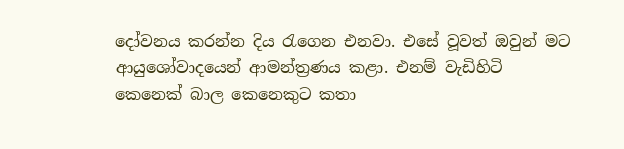දෝවනය කරන්න දිය රැගෙන එනවා. එසේ වූවත් ඔවුන් මට ආයුශෝවාදයෙන් ආමන්ත්‍රණය කළා. එනම් වැඩිහිටි කෙනෙක් බාල කෙනෙකුට කතා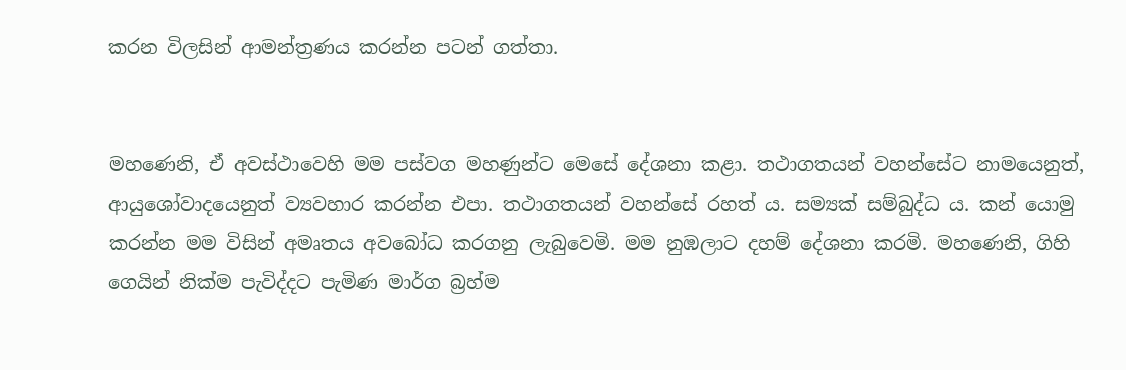කරන විලසින් ආමන්ත්‍රණය කරන්න පටන් ගත්තා.


මහණෙනි, ඒ අවස්ථාවෙහි මම පස්වග මහණුන්ට මෙසේ දේශනා කළා. තථාගතයන් වහන්සේට නාමයෙනුත්, ආයුශෝවාදයෙනුත් ව්‍යවහාර කරන්න එපා. තථාගතයන් වහන්සේ රහත් ය. සම්‍යක් සම්බුද්ධ ය. කන් යොමු කරන්න මම විසින් අමෘතය අවබෝධ කරගනු ලැබුවෙමි. මම නුඹලාට දහම් දේශනා කරමි. මහණෙනි, ගිහි ගෙයින් නික්ම පැවිද්දට පැමිණ මාර්ග බ්‍රහ්ම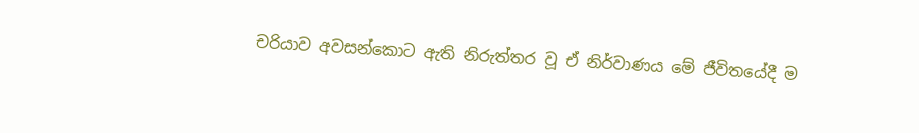චරියාව අවසන්කොට ඇති නිරුත්තර වූ ඒ නිර්වාණය මේ ජීවිතයේදී ම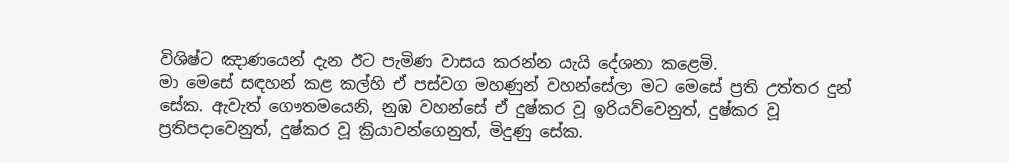විශිෂ්ට ඤාණයෙන් දැන ඊට පැමිණ වාසය කරන්න යැයි දේශනා කළෙමි.
මා මෙසේ සඳහන් කළ කල්හි ඒ පස්වග මහණුන් වහන්සේලා මට මෙසේ ප්‍රති උත්තර දුන් සේක. ඇවැත් ගෞතමයෙනි, නුඹ වහන්සේ ඒ දුෂ්කර වූ ඉරියව්වෙනුත්, දුෂ්කර වූ ප්‍රතිපදාවෙනුත්, දුෂ්කර වූ ක්‍රියාවන්ගෙනුත්, මිදුණු සේක.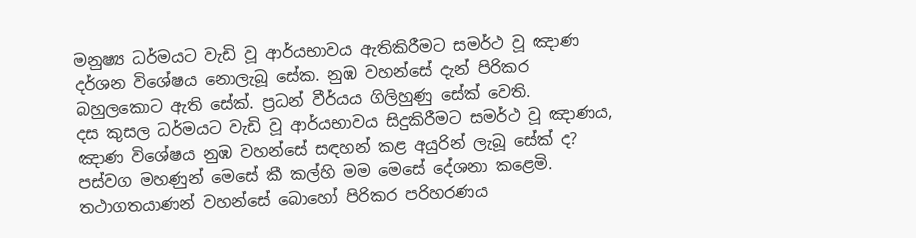මනුෂ්‍ය ධර්මයට වැඩි වූ ආර්යභාවය ඇතිකිරීමට සමර්ථ වූ ඤාණ දර්ශන විශේෂය නොලැබූ සේක. නුඹ වහන්සේ දැන් පිරිකර බහුලකොට ඇති සේක්. ප්‍රධන් වීර්යය ගිලිහුණු සේක් වෙති.
දස කුසල ධර්මයට වැඩි වූ ආර්යභාවය සිදුකිරීමට සමර්ථ වූ ඤාණය, ඤාණ විශේෂය නුඹ වහන්සේ සඳහන් කළ අයුරින් ලැබූ සේක් ද? පස්වග මහණුන් මෙසේ කී කල්හි මම මෙසේ දේශනා කළෙමි. තථාගතයාණන් වහන්සේ බොහෝ පිරිකර පරිහරණය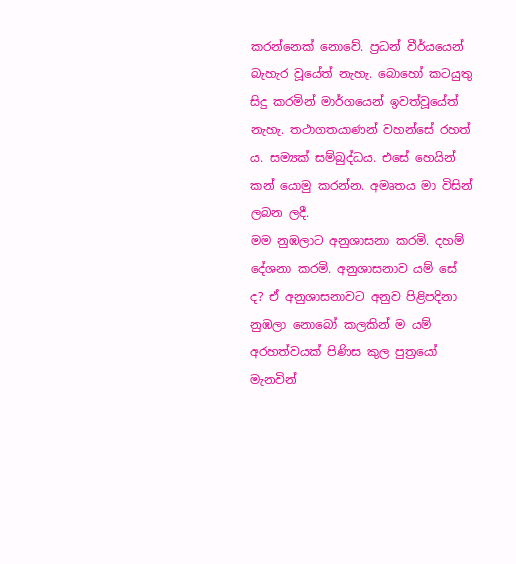කරන්නෙක් නොවේ. ප්‍රධන් වීර්යයෙන් බැහැර වූයේත් නැහැ. බොහෝ කටයුතු සිදු කරමින් මාර්ගයෙන් ඉවත්වූයේත් නැහැ. තථාගතයාණන් වහන්සේ රහත් ය. සම්‍යක් සම්බුද්ධය. එසේ හෙයින් කන් යොමු කරන්න. අමෘතය මා විසින් ලබන ලදී.
මම නුඹලාට අනුශාසනා කරමි. දහම් දේශනා කරමි. අනුශාසනාව යම් සේ ද? ඒ අනුශාසනාවට අනුව පිළිපදිනා නුඹලා නොබෝ කලකින් ම යම් අරහත්වයක් පිණිස කුල පුත්‍රයෝ මැනවින්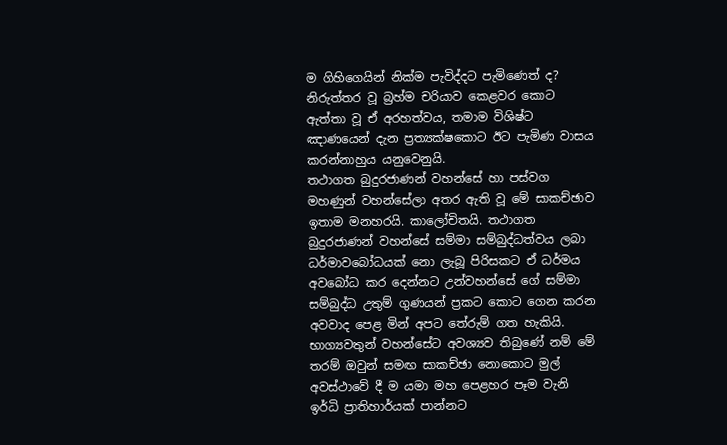ම ගිහිගෙයින් නික්ම පැවිද්දට පැමිණෙත් ද? නිරුත්තර වූ බ්‍රහ්ම චරියාව කෙළවර කොට ඇත්තා වූ ඒ අරහත්වය, තමාම විශිෂ්ට ඤාණයෙන් දැන ප්‍රත්‍යක්ෂකොට ඊට පැමිණ වාසය කරන්නාහුය යනුවෙනුයි.
තථාගත බුදුරජාණන් වහන්සේ හා පස්වග මහණුන් වහන්සේලා අතර ඇති වූ මේ සාකච්ඡාව ඉතාම මනහරයි. කාලෝචිතයි. තථාගත බුදුරජාණන් වහන්සේ සම්මා සම්බුද්ධත්වය ලබා ධර්මාවබෝධයක් නො ලැබූ පිරිසකට ඒ ධර්මය අවබෝධ කර දෙන්නට උන්වහන්සේ ගේ සම්මා සම්බුද්ධ උතුම් ගුණයන් ප්‍රකට කොට ගෙන කරන අවවාද පෙළ මින් අපට තේරුම් ගත හැකියි.
භාග්‍යවතුන් වහන්සේට අවශ්‍යව තිබුණේ නම් මේ තරම් ඔවුන් සමඟ සාකච්ඡා නොකොට මුල් අවස්ථාවේ දී ම යමා මහ පෙළහර පෑම වැනි ඉර්ධි ප්‍රාතිහාර්යක් පාන්නට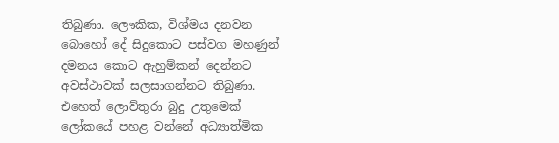තිබුණා. ලෞකික, විශ්මය දනවන බොහෝ දේ සිදුකොට පස්වග මහණුන් දමනය කොට ඇහුම්කන් දෙන්නට අවස්ථාවක් සලසාගන්නට තිබුණා. එහෙත් ලොව්තුරා බුදු උතුමෙක් ලෝකයේ පහළ වන්නේ අධ්‍යාත්මික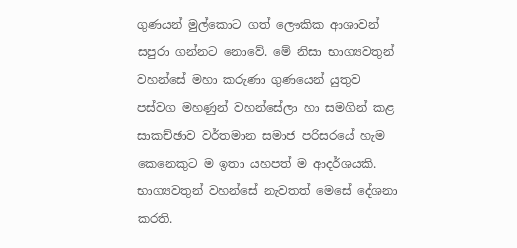ගුණයන් මුල්කොට ගත් ලෞකික ආශාවන් සපුරා ගන්නට නොවේ. මේ නිසා භාග්‍යවතුන් වහන්සේ මහා කරුණා ගුණයෙන් යුතුව පස්වග මහණුන් වහන්සේලා හා සමගින් කළ සාකච්ඡාව වර්තමාන සමාජ පරිසරයේ හැම කෙනෙකුට ම ඉතා යහපත් ම ආදර්ශයකි.
භාග්‍යවතුන් වහන්සේ නැවතත් මෙසේ දේශනා කරති.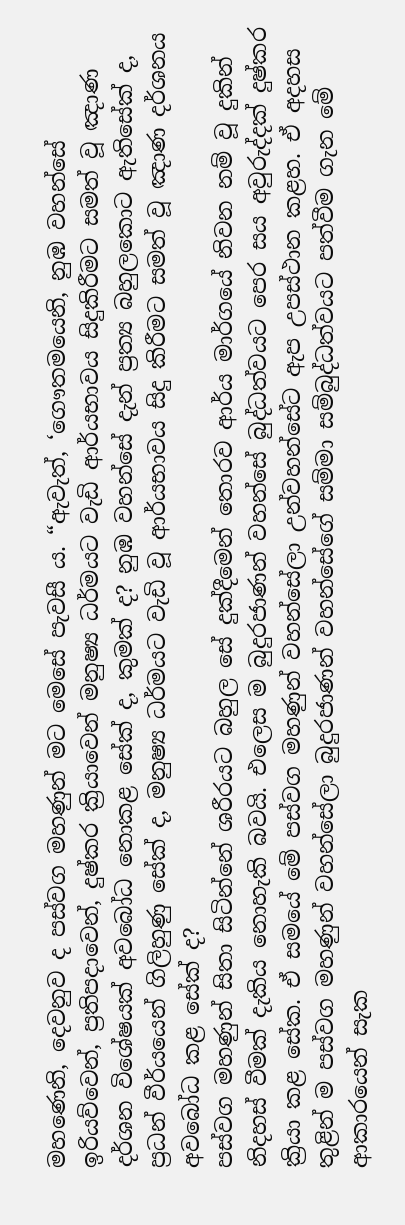මහණෙනි, දෙවනුව ද පස්වග මහණුන් මට මෙසේ පැවසී ය. “ඇවැත්, ‘ගෞතමයෙනි, නුඹ වහන්සේ ඉරියව්වෙන්, ප්‍රතිපදාවෙන්, දුෂ්කර ක්‍රියාවෙන් මනුෂ්‍ය ධර්මයට වැඩි ආර්යභාවය සිදුකිරීමට සමත් වූ ඤාණ දර්ශන විශේෂයක් අවබෝධ නොකළ සේක් ද, කුමක් ද? නුඹ වහන්සේ දැන් ප්‍රත්‍ය බහුලකොට ඇතිසේක් ද, ප්‍රධන් වීර්යයෙන් ගිලිහුණු සේක් ද, මනුෂ්‍ය ධර්මයට වැඩි වූ ආර්යභාවය සිදු කිරීමට සමත් වූ ඤාණ දර්ශනය අවබෝධ කළ සේක් ද?
පස්වග මහණුන් සිතා සිටින්නේ ශරීරයට බහුල සේ දුක්දීමෙන් තොරව ආර්ය මාර්ගයේ නිවන නම් වූ දුකින් නිදහස් වීමක් දැකිය නොහැකි බවයි. එලෙස ම බුදුරජාණන් වහන්සේ බුද්ධත්වයට පෙර සය අවුරුද්දක් දුෂ්කර ක්‍රියා කළ සේක. ඒ සමයේ මේ පස්වග මහණුන් වහන්සේලා උන්වහන්සේට ඇප උපස්ථාන කළහ. ඒ අදහස තුළින් ම පස්වග මහණුන් වහන්සේලා බුදුරජාණන් වහන්සේගේ සම්මා සම්බුද්ධත්වයට පත්වීම ගැන මේ ආකාරයෙන් සැක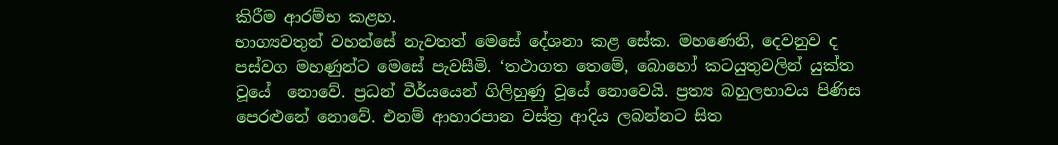කිරීම ආරම්භ කළහ.
භාග්‍යවතුන් වහන්සේ නැවතත් මෙසේ දේශනා කළ සේක. මහණෙනි, දෙවනුව ද පස්වග මහණුන්ට මෙසේ පැවසීමි. ‘තථාගත තෙමේ, බොහෝ කටයුතුවලින් යුක්ත වූයේ  නොවේ. ප්‍රධන් වීර්යයෙන් ගිලිහුණු වූයේ නොවෙයි. ප්‍රත්‍ය බහුලභාවය පිණිස පෙරළුනේ නොවේ. එනම් ආහාරපාන වස්ත්‍ර ආදිය ලබන්නට සිත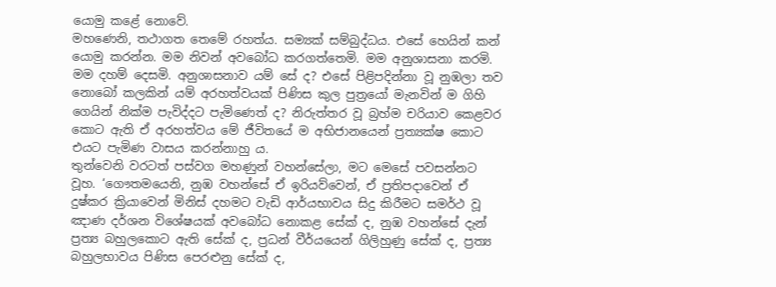යොමු කළේ නොවේ.
මහණෙනි, තථාගත තෙමේ රහත්ය. සම්‍යක් සම්බුද්ධය. එසේ හෙයින් කන් යොමු කරන්න. මම නිවන් අවබෝධ කරගත්තෙමි. මම අනුශාසනා කරමි. මම දහම් දෙසමි. අනුශාසනාව යම් සේ ද? එසේ පිළිපදින්නා වූ නුඹලා තව නොබෝ කලකින් යම් අරහත්වයක් පිණිස කුල පුත්‍රයෝ මැනවින් ම ගිහි ගෙයින් නික්ම පැවිද්දට පැමිණෙත් ද? නිරුත්තර වූ බ්‍රහ්ම චරියාව කෙළවර කොට ඇති ඒ අරහත්වය මේ ජීවිතයේ ම අභිජානයෙන් ප්‍රත්‍යක්ෂ කොට එයට පැමිණ වාසය කරන්නාහු ය.
තුන්වෙනි වරටත් පස්වග මහණුන් වහන්සේලා, මට මෙසේ පවසන්නට වූහ. ‘ගෞතමයෙනි, නුඹ වහන්සේ ඒ ඉරියව්වෙන්, ඒ ප්‍රතිපදාවෙන් ඒ දුෂ්කර ක්‍රියාවෙන් මිනිස් දහමට වැඩි ආර්යභාවය සිදු කිරීමට සමර්ථ වූ ඤාණ දර්ශන විශේෂයක් අවබෝධ නොකළ සේක් ද, නුඹ වහන්සේ දැන් ප්‍රත්‍ය බහුලකොට ඇති සේක් ද, ප්‍රධන් වීර්යයෙන් ගිලිහුණු සේක් ද, ප්‍රත්‍ය බහුලභාවය පිණිස පෙරළුනු සේක් ද,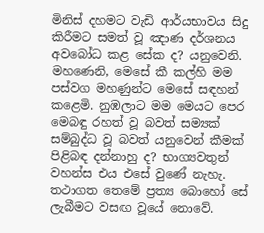මිනිස් දහමට වැඩි ආර්යභාවය සිදු කිරීමට සමත් වූ ඤාණ දර්ශනය අවබෝධ කළ සේක ද? යනුවෙනි.
මහණෙනි, මෙසේ කී කල්හි මම පස්වග මහණුන්ට මෙසේ සඳහන් කළෙමි. නුඹලාට මම මෙයට පෙර මෙබඳු රහත් වූ බවත් සම්‍යක් සම්බුද්ධ වූ බවත් යනුවෙන් කීමක් පිළිබඳ දන්නාහු ද? භාග්‍යවතුන් වහන්ස එය එසේ වුණේ නැහැ. තථාගත තෙමේ ප්‍රත්‍ය බොහෝ සේ ලැබීමට වසඟ වූයේ නොවේ.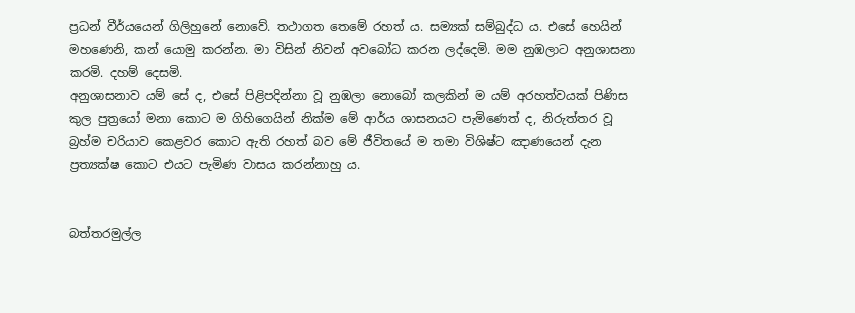ප්‍රධන් වීර්යයෙන් ගිලිහුනේ නොවේ. තථාගත තෙමේ රහත් ය. සම්‍යක් සම්බුද්ධ ය. එසේ හෙයින් මහණෙනි, කන් යොමු කරන්න. මා විසින් නිවන් අවබෝධ කරන ලද්දෙමි. මම නුඹලාට අනුශාසනා කරමි. දහම් දෙසමි.
අනුශාසනාව යම් සේ ද, එසේ පිළිපදින්නා වූ නුඹලා නොබෝ කලකින් ම යම් අරහත්වයක් පිණිස කුල පුත්‍රයෝ මනා කොට ම ගිහිගෙයින් නික්ම මේ ආර්ය ශාසනයට පැමිණෙත් ද, නිරුත්තර වූ බ්‍රහ්ම චරියාව කෙළවර කොට ඇති රහත් බව මේ ජීවිතයේ ම තමා විශිෂ්ට ඤාණයෙන් දැන ප්‍රත්‍යක්ෂ කොට එයට පැමිණ වාසය කරන්නාහු ය.


බත්තරමුල්ල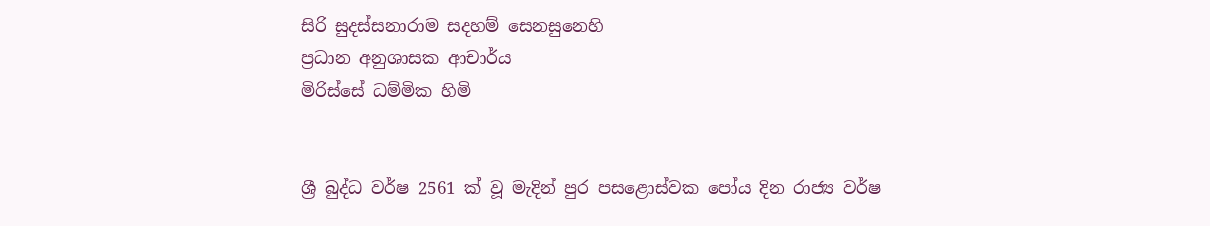සිරි සුදස්සනාරාම සදහම් සෙනසුනෙහි
ප්‍රධාන අනුශාසක ආචාර්ය
මිරිස්සේ ධම්මික හිමි


ශ්‍රී බුද්ධ වර්ෂ 2561 ක් වූ ‍මැදින් පුර පසළොස්වක පෝය දින රාජ්‍ය වර්ෂ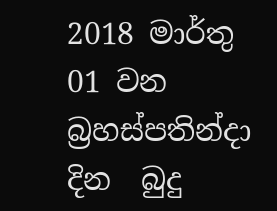2018 මාර්තු 01 වන බ්‍රහස්පතින්දා දින  බුදු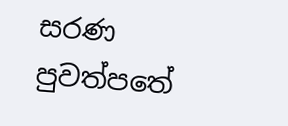සරණ පුවත්පතේ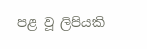පළ වූ ලිපියකි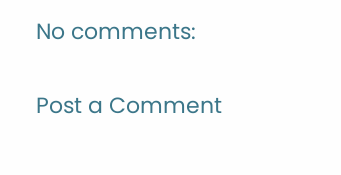No comments:

Post a Comment